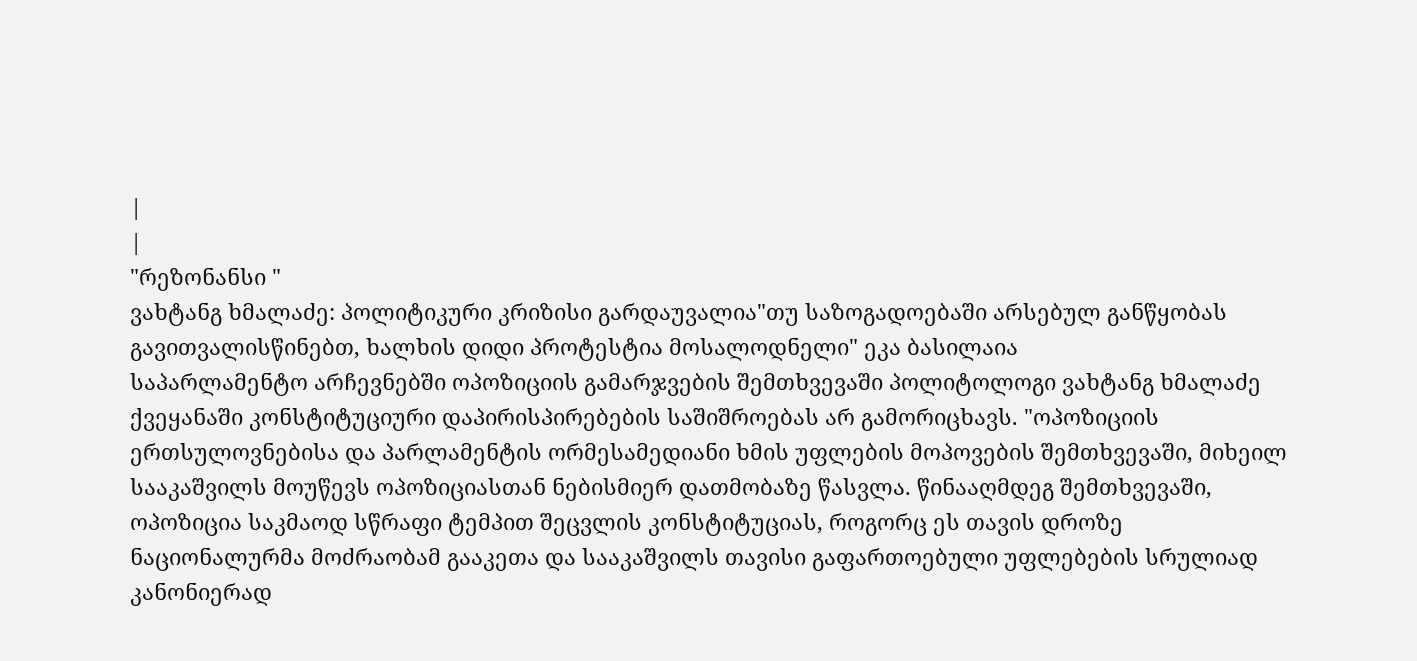|
|
"რეზონანსი "
ვახტანგ ხმალაძე: პოლიტიკური კრიზისი გარდაუვალია"თუ საზოგადოებაში არსებულ განწყობას გავითვალისწინებთ, ხალხის დიდი პროტესტია მოსალოდნელი" ეკა ბასილაია
საპარლამენტო არჩევნებში ოპოზიციის გამარჯვების შემთხვევაში პოლიტოლოგი ვახტანგ ხმალაძე ქვეყანაში კონსტიტუციური დაპირისპირებების საშიშროებას არ გამორიცხავს. "ოპოზიციის ერთსულოვნებისა და პარლამენტის ორმესამედიანი ხმის უფლების მოპოვების შემთხვევაში, მიხეილ სააკაშვილს მოუწევს ოპოზიციასთან ნებისმიერ დათმობაზე წასვლა. წინააღმდეგ შემთხვევაში, ოპოზიცია საკმაოდ სწრაფი ტემპით შეცვლის კონსტიტუციას, როგორც ეს თავის დროზე ნაციონალურმა მოძრაობამ გააკეთა და სააკაშვილს თავისი გაფართოებული უფლებების სრულიად კანონიერად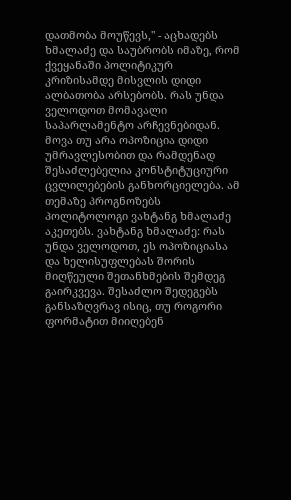დათმობა მოუწევს," - აცხადებს ხმალაძე და საუბრობს იმაზე, რომ ქვეყანაში პოლიტიკურ კრიზისამდე მისვლის დიდი ალბათობა არსებობს. რას უნდა ველოდოთ მომავალი საპარლამენტო არჩევნებიდან. მოვა თუ არა ოპოზიცია დიდი უმრავლესობით და რამდენად შესაძლებელია კონსტიტუციური ცვლილებების განხორციელება. ამ თემაზე პროგნოზებს პოლიტოლოგი ვახტანგ ხმალაძე აკეთებს. ვახტანგ ხმალაძე: რას უნდა ველოდოთ, ეს ოპოზიციასა და ხელისუფლებას შორის მიღწეული შეთანხმების შემდეგ გაირკვევა. შესაძლო შედეგებს განსაზღვრავ ისიც, თუ როგორი ფორმატით მიიღებენ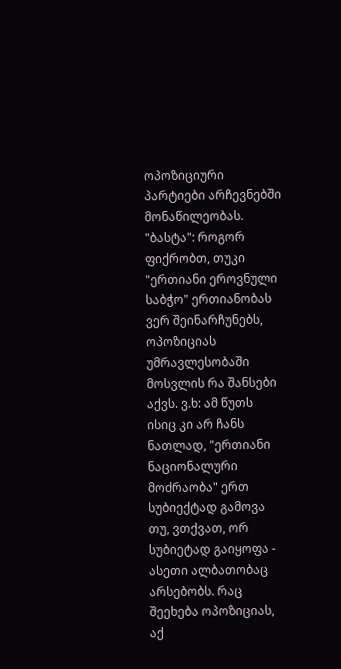ოპოზიციური პარტიები არჩევნებში მონაწილეობას. "ბასტა": როგორ ფიქრობთ, თუკი "ერთიანი ეროვნული საბჭო" ერთიანობას ვერ შეინარჩუნებს, ოპოზიციას უმრავლესობაში მოსვლის რა შანსები აქვს. ვ.ხ: ამ წუთს ისიც კი არ ჩანს ნათლად, "ერთიანი ნაციონალური მოძრაობა" ერთ სუბიექტად გამოვა თუ, ვთქვათ, ორ სუბიეტად გაიყოფა - ასეთი ალბათობაც არსებობს. რაც შეეხება ოპოზიციას, აქ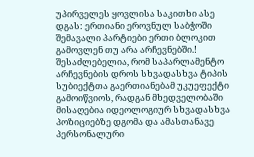უპირველეს ყოვლისა საკითხი ასე დგას: ერთიანი ეროვნულ საბჭოში შემავალი პარტიები ერთი ბლოკით გამოვლენ თუ არა არჩევნებში.! შესაძლებელია, რომ საპარლამენტო არჩევნების დროს სხვადასხვა ტიპის სუბიექტთა გაერთიანებამ უკუეფექტი გამოიწვიოს, რადგან მხედველობაში მისაღებია იდეოლოგიურ სხვადასხვა პოზიციებზე დგომა და ამასთანავე პერსონალური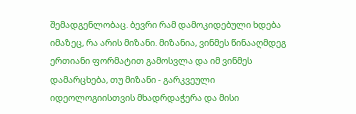შემადგენლობაც. ბევრი რამ დამოკიდებული ხდება იმაზეც, რა არის მიზანი. მიზანია, ვინმეს წინააღმდეგ ერთიანი ფორმატით გამოსვლა და იმ ვინმეს დამარცხება, თუ მიზანი - გარკვეული იდეოლოგიისთვის მხადრდაჭერა და მისი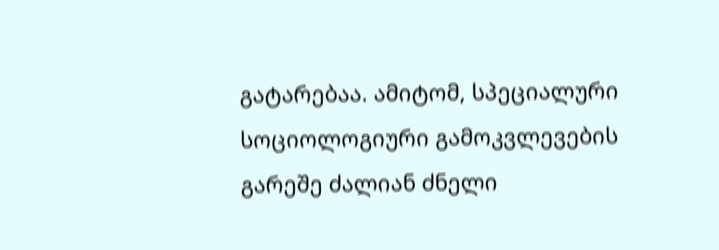გატარებაა. ამიტომ, სპეციალური სოციოლოგიური გამოკვლევების გარეშე ძალიან ძნელი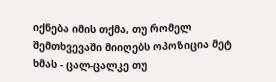იქნება იმის თქმა, თუ რომელ შემთხვევაში მიიღებს ოპოზიცია მეტ ხმას - ცალ-ცალკე თუ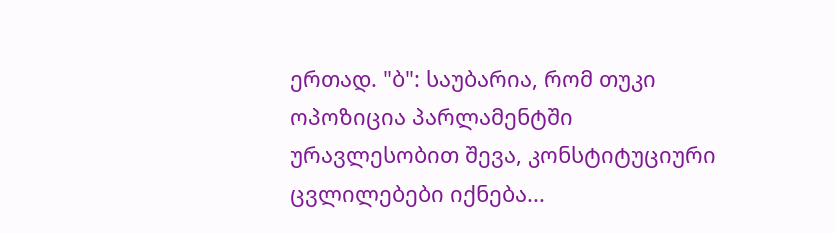ერთად. "ბ": საუბარია, რომ თუკი ოპოზიცია პარლამენტში ურავლესობით შევა, კონსტიტუციური ცვლილებები იქნება...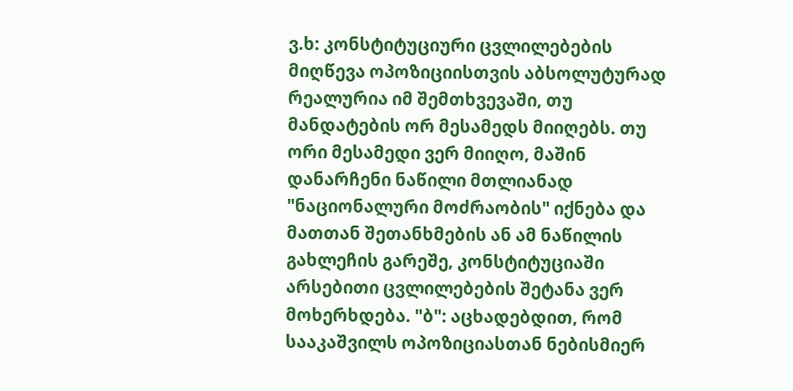ვ.ხ: კონსტიტუციური ცვლილებების მიღწევა ოპოზიციისთვის აბსოლუტურად რეალურია იმ შემთხვევაში, თუ მანდატების ორ მესამედს მიიღებს. თუ ორი მესამედი ვერ მიიღო, მაშინ დანარჩენი ნაწილი მთლიანად "ნაციონალური მოძრაობის" იქნება და მათთან შეთანხმების ან ამ ნაწილის გახლეჩის გარეშე, კონსტიტუციაში არსებითი ცვლილებების შეტანა ვერ მოხერხდება. "ბ": აცხადებდით, რომ სააკაშვილს ოპოზიციასთან ნებისმიერ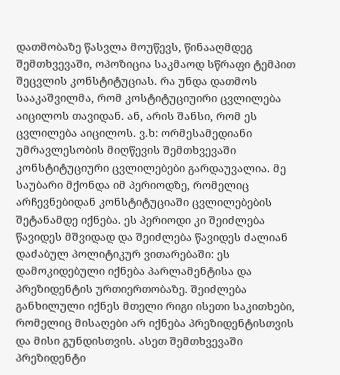დათმობაზე წასვლა მოუწევს, წინააღმდეგ შემთხვევაში, ოპოზიცია საკმაოდ სწრაფი ტემპით შეცვლის კონსტიტუციას. რა უნდა დათმოს სააკაშვილმა, რომ კოსტიტუციუირი ცვლილება აიცილოს თავიდან. ან, არის შანსი, რომ ეს ცვლილება აიცილოს. ვ.ხ: ორმესამედიანი უმრავლესობის მიღწევის შემთხვევაში კონსტიტუციური ცვლილებები გარდაუვალია. მე საუბარი მქონდა იმ პერიოდზე, რომელიც არჩევნებიდან კონსტიტუციაში ცვლილებების შეტანამდე იქნება. ეს პერიოდი კი შეიძლება წავიდეს მშვიდად და შეიძლება წავიდეს ძალიან დაძაბულ პოლიტიკურ ვითარებაში: ეს დამოკიდებული იქნება პარლამენტისა და პრეზიდენტის ურთიერთობაზე. შეიძლება განხილული იქნეს მთელი რიგი ისეთი საკითხები, რომელიც მისაღები არ იქნება პრეზიდენტისთვის და მისი გუნდისთვის. ასეთ შემთხვევაში პრეზიდენტი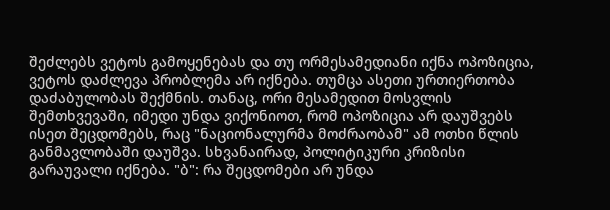შეძლებს ვეტოს გამოყენებას და თუ ორმესამედიანი იქნა ოპოზიცია, ვეტოს დაძლევა პრობლემა არ იქნება. თუმცა ასეთი ურთიერთობა დაძაბულობას შექმნის. თანაც, ორი მესამედით მოსვლის შემთხვევაში, იმედი უნდა ვიქონიოთ, რომ ოპოზიცია არ დაუშვებს ისეთ შეცდომებს, რაც "ნაციონალურმა მოძრაობამ" ამ ოთხი წლის განმავლობაში დაუშვა. სხვანაირად, პოლიტიკური კრიზისი გარაუვალი იქნება. "ბ": რა შეცდომები არ უნდა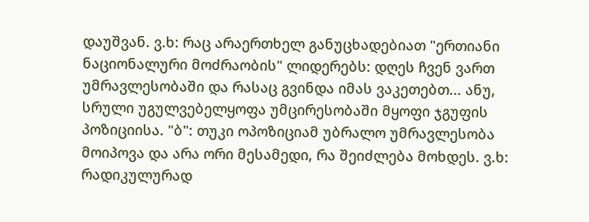დაუშვან. ვ.ხ: რაც არაერთხელ განუცხადებიათ "ერთიანი ნაციონალური მოძრაობის" ლიდერებს: დღეს ჩვენ ვართ უმრავლესობაში და რასაც გვინდა იმას ვაკეთებთ... ანუ, სრული უგულვებელყოფა უმცირესობაში მყოფი ჯგუფის პოზიციისა. "ბ": თუკი ოპოზიციამ უბრალო უმრავლესობა მოიპოვა და არა ორი მესამედი, რა შეიძლება მოხდეს. ვ.ხ: რადიკულურად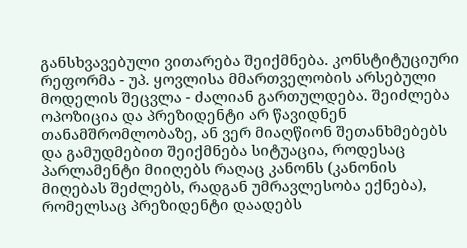განსხვავებული ვითარება შეიქმნება. კონსტიტუციური რეფორმა - უპ. ყოვლისა მმართველობის არსებული მოდელის შეცვლა - ძალიან გართულდება. შეიძლება ოპოზიცია და პრეზიდენტი არ წავიდნენ თანამშრომლობაზე, ან ვერ მიაღწიონ შეთანხმებებს და გამუდმებით შეიქმნება სიტუაცია, როდესაც პარლამენტი მიიღებს რაღაც კანონს (კანონის მიღებას შეძლებს, რადგან უმრავლესობა ექნება), რომელსაც პრეზიდენტი დაადებს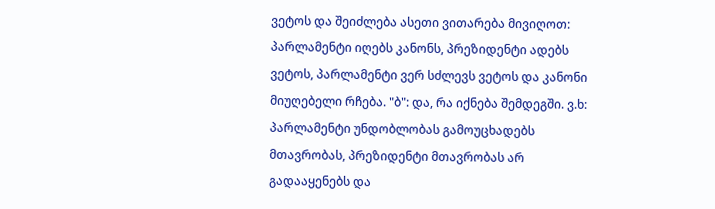ვეტოს და შეიძლება ასეთი ვითარება მივიღოთ: პარლამენტი იღებს კანონს, პრეზიდენტი ადებს ვეტოს, პარლამენტი ვერ სძლევს ვეტოს და კანონი მიუღებელი რჩება. "ბ": და, რა იქნება შემდეგში. ვ.ხ: პარლამენტი უნდობლობას გამოუცხადებს მთავრობას, პრეზიდენტი მთავრობას არ გადააყენებს და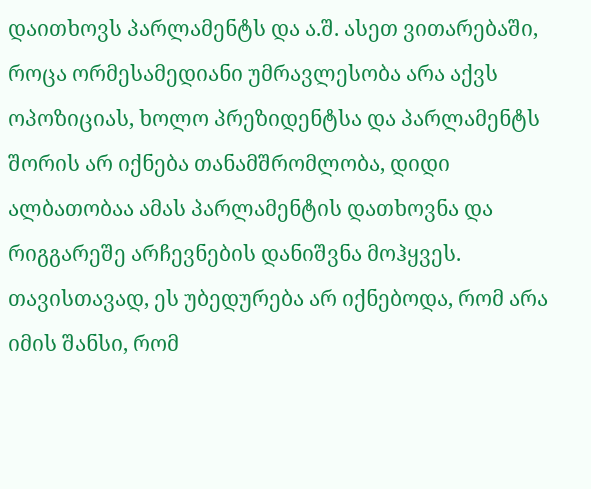დაითხოვს პარლამენტს და ა.შ. ასეთ ვითარებაში, როცა ორმესამედიანი უმრავლესობა არა აქვს ოპოზიციას, ხოლო პრეზიდენტსა და პარლამენტს შორის არ იქნება თანამშრომლობა, დიდი ალბათობაა ამას პარლამენტის დათხოვნა და რიგგარეშე არჩევნების დანიშვნა მოჰყვეს. თავისთავად, ეს უბედურება არ იქნებოდა, რომ არა იმის შანსი, რომ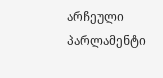არჩეული პარლამენტი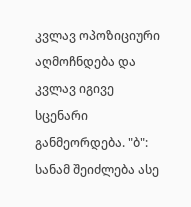კვლავ ოპოზიციური აღმოჩნდება და კვლავ იგივე სცენარი განმეორდება. "ბ": სანამ შეიძლება ასე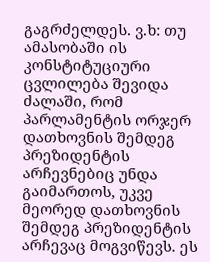გაგრძელდეს. ვ.ხ: თუ ამასობაში ის კონსტიტუციური ცვლილება შევიდა ძალაში, რომ პარლამენტის ორჯერ დათხოვნის შემდეგ პრეზიდენტის არჩევნებიც უნდა გაიმართოს, უკვე მეორედ დათხოვნის შემდეგ პრეზიდენტის არჩევაც მოგვიწევს. ეს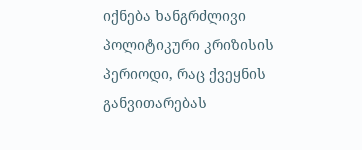იქნება ხანგრძლივი პოლიტიკური კრიზისის პერიოდი, რაც ქვეყნის განვითარებას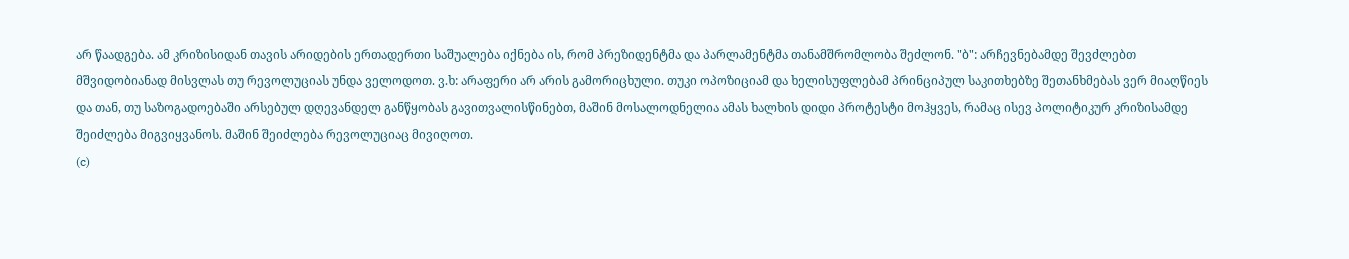არ წაადგება. ამ კრიზისიდან თავის არიდების ერთადერთი საშუალება იქნება ის, რომ პრეზიდენტმა და პარლამენტმა თანამშრომლობა შეძლონ. "ბ": არჩევნებამდე შევძლებთ მშვიდობიანად მისვლას თუ რევოლუციას უნდა ველოდოთ. ვ.ხ: არაფერი არ არის გამორიცხული. თუკი ოპოზიციამ და ხელისუფლებამ პრინციპულ საკითხებზე შეთანხმებას ვერ მიაღწიეს და თან, თუ საზოგადოებაში არსებულ დღევანდელ განწყობას გავითვალისწინებთ, მაშინ მოსალოდნელია ამას ხალხის დიდი პროტესტი მოჰყვეს, რამაც ისევ პოლიტიკურ კრიზისამდე შეიძლება მიგვიყვანოს. მაშინ შეიძლება რევოლუციაც მივიღოთ.
(c)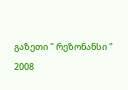გაზეთი " რეზონანსი "
2008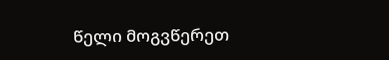წელი მოგვწერეთ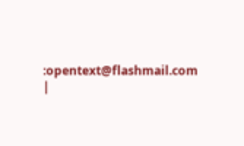:opentext@flashmail.com |